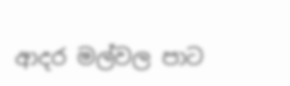ආදර මල්වල පාට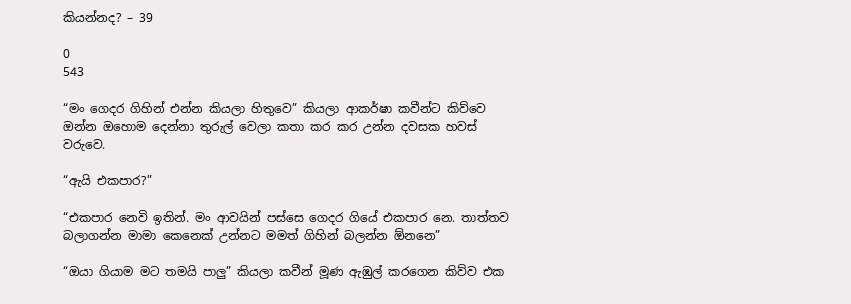කියන්නද? – 39

0
543

“මං ගෙදර ගිහින් එන්න කියලා හිතුවෙ” කියලා ආකර්ෂා කවීන්ට කිව්වෙ ඔන්න ඔහොම දෙන්නා තුරුල් වෙලා කතා කර කර උන්න දවසක හවස් වරුවෙ.

“ඇයි එකපාර?”

“එකපාර නෙවි ඉතින්. මං ආවයින් පස්සෙ ගෙදර ගියේ එකපාර නෙ. තාත්තව බලාගන්න මාමා කෙනෙක් උන්නට මමත් ගිහින් බලන්න ඕනනෙ”

“ඔයා ගියාම මට තමයි පාලු” කියලා කවීන් මූණ ඇඹුල් කරගෙන කිව්ව එක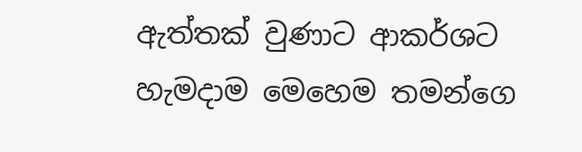ඇත්තක් වුණාට ආකර්ශට හැමදාම මෙහෙම තමන්ගෙ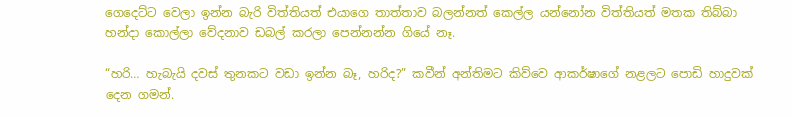ගෙදෙට්ට වෙලා ඉන්න බැරි විත්තියත් එයාගෙ තාත්තාව බලන්නත් කෙල්ල යන්නෝන විත්තියත් මතක තිබ්බා හන්දා කොල්ලා වේදනාව ඩබල් කරලා පෙන්නන්න ගියේ නෑ.

“හරි… හැබැයි දවස් තුනකට වඩා ඉන්න බෑ, හරිද?” කවීන් අන්තිමට කිව්වෙ ආකර්ෂාගේ නළලට පොඩි හාදුවක් දෙන ගමන්.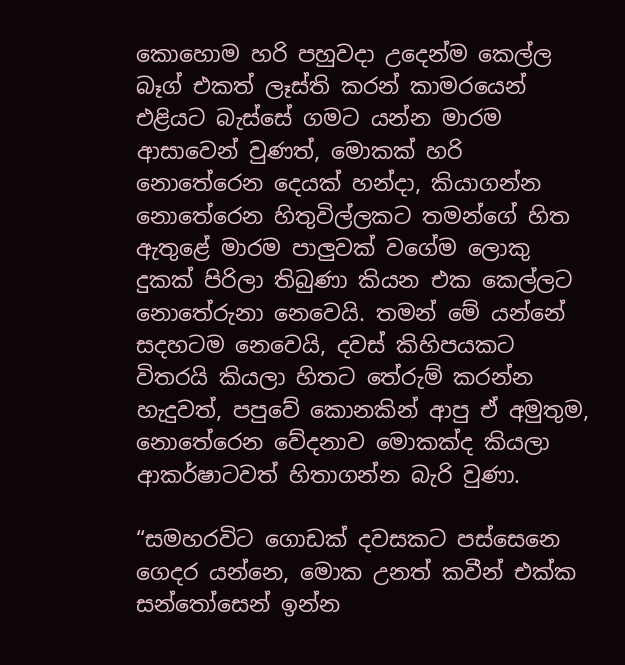කොහොම හරි පහුවදා උදෙන්ම කෙල්ල බෑග් එකත් ලෑස්ති කරන් කාමරයෙන් එළියට බැස්සේ ගමට යන්න මාරම ආසාවෙන් වුණත්, මොකක් හරි නොතේරෙන දෙයක් හන්දා, කියාගන්න නොතේරෙන හිතුවිල්ලකට තමන්ගේ හිත ඇතුළේ මාරම පාලුවක් වගේම ලොකු දුකක් පිරිලා තිබුණා කියන එක කෙල්ලට නොතේරුනා නෙවෙයි. තමන් මේ යන්නේ සදහටම නෙවෙයි, දවස් කිහිපයකට විතරයි කියලා හිතට තේරුම් කරන්න හැදුවත්, පපුවේ කොනකින් ආපු ඒ අමුතුම, නොතේරෙන වේදනාව මොකක්ද කියලා ආකර්ෂාටවත් හිතාගන්න බැරි වුණා.

“සමහරවිට ගොඩක් දවසකට පස්සෙනෙ ගෙදර යන්නෙ, මොක උනත් කවීන් එක්ක සන්තෝසෙන් ඉන්න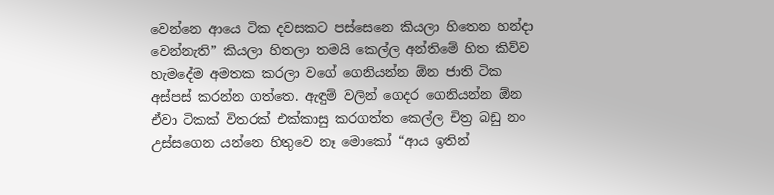වෙන්නෙ ආයෙ ටික දවසකට පස්සෙනෙ කියලා හිතෙන හන්දා වෙන්නැති” කියලා හිතලා තමයි කෙල්ල අන්තිමේ හිත කිව්ව හැමදේම අමතක කරලා වගේ ගෙනියන්න ඕන ජාති ටික අස්පස් කරන්න ගත්තෙ. ඇඳුම් වලින් ගෙදර ගෙනියන්න ඕන ඒවා ටිකක් විතරක් එක්කාසු කරගත්ත කෙල්ල චිත්‍ර බඩු නං උස්සගෙන යන්නෙ හිතුවෙ නෑ මොකෝ “ආය ඉතින්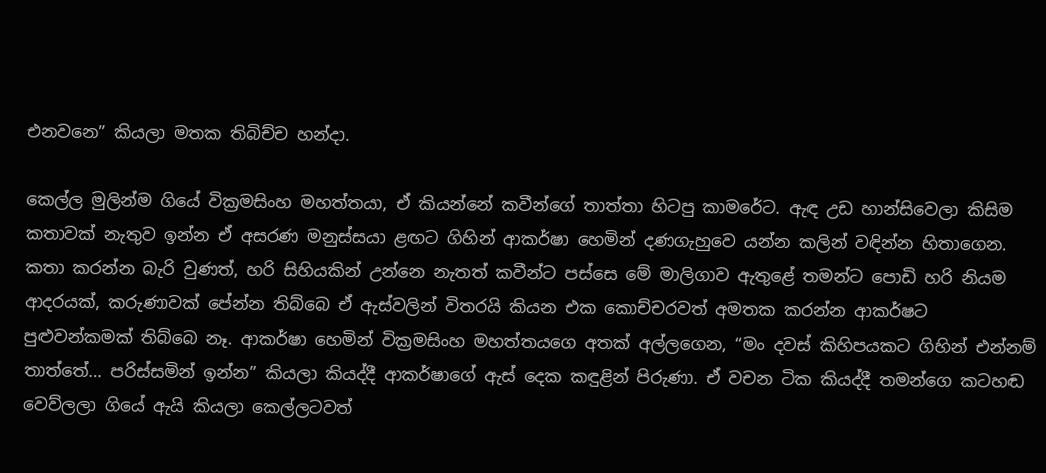එනවනෙ” කියලා මතක තිබිච්ච හන්දා.

කෙල්ල මුලින්ම ගියේ වික්‍රමසිංහ මහත්තයා, ඒ කියන්නේ කවීන්ගේ තාත්තා හිටපු කාමරේට. ඇඳ උඩ හාන්සිවෙලා කිසිම කතාවක් නැතුව ඉන්න ඒ අසරණ මනුස්සයා ළඟට ගිහින් ආකර්ෂා හෙමින් දණගැහුවෙ යන්න කලින් වඳින්න හිතාගෙන. කතා කරන්න බැරි වුණත්, හරි සිහියකින් උන්නෙ නැතත් කවීන්ට පස්සෙ මේ මාලිගාව ඇතුළේ තමන්ට පොඩි හරි නියම ආදරයක්, කරුණාවක් පේන්න තිබ්බෙ ඒ ඇස්වලින් විතරයි කියන එක කොච්චරවත් අමතක කරන්න ආකර්ෂට පුළුවන්කමක් තිබ්බෙ නෑ. ආකර්ෂා හෙමින් වික්‍රමසිංහ මහත්තයගෙ අතක් අල්ලගෙන, “මං දවස් කිහිපයකට ගිහින් එන්නම් තාත්තේ… පරිස්සමින් ඉන්න” කියලා කියද්දී ආකර්ෂාගේ ඇස් දෙක කඳුළින් පිරුණා. ඒ වචන ටික කියද්දී තමන්ගෙ කටහඬ වෙව්ලලා ගියේ ඇයි කියලා කෙල්ලටවත්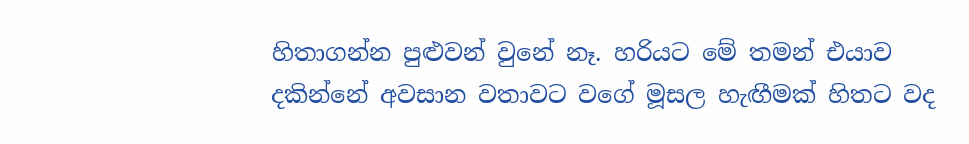හිතාගන්න පුළුවන් වුනේ නෑ. හරියට මේ තමන් එයාව දකින්නේ අවසාන වතාවට වගේ මූසල හැඟීමක් හිතට වද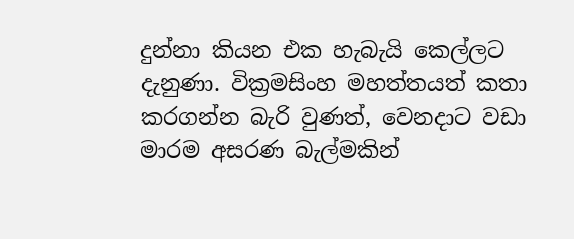දුන්නා කියන එක හැබැයි කෙල්ලට දැනුණා. වික්‍රමසිංහ මහත්තයත් කතා කරගන්න බැරි වුණත්, වෙනදාට වඩා මාරම අසරණ බැල්මකින්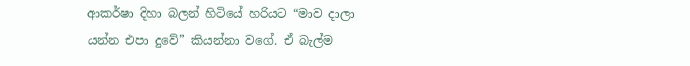ආකර්ෂා දිහා බලන් හිටියේ හරියට “මාව දාලා යන්න එපා දුවේ” කියන්නා වගේ. ඒ බැල්ම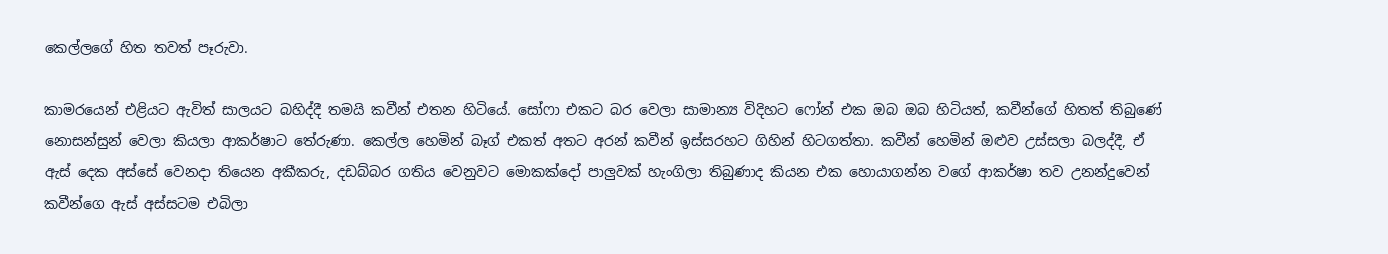කෙල්ලගේ හිත තවත් පෑරුවා.

කාමරයෙන් එළියට ඇවිත් සාලයට බහිද්දී තමයි කවීන් එතන හිටියේ. සෝෆා එකට බර වෙලා සාමාන්‍ය විදිහට ෆෝන් එක ඔබ ඔබ හිටියත්, කවීන්ගේ හිතත් තිබුණේ නොසන්සුන් වෙලා කියලා ආකර්ෂාට තේරුණා. කෙල්ල හෙමින් බෑග් එකත් අතට අරන් කවීන් ඉස්සරහට ගිහින් හිටගත්තා. කවීන් හෙමින් ඔළුව උස්සලා බලද්දී, ඒ ඇස් දෙක අස්සේ වෙනදා තියෙන අකීකරු, දඩබ්බර ගතිය වෙනුවට මොකක්දෝ පාලුවක් හැංගිලා තිබුණාද කියන එක හොයාගන්න වගේ ආකර්ෂා තව උනන්දුවෙන් කවීන්ගෙ ඇස් අස්සටම එබිලා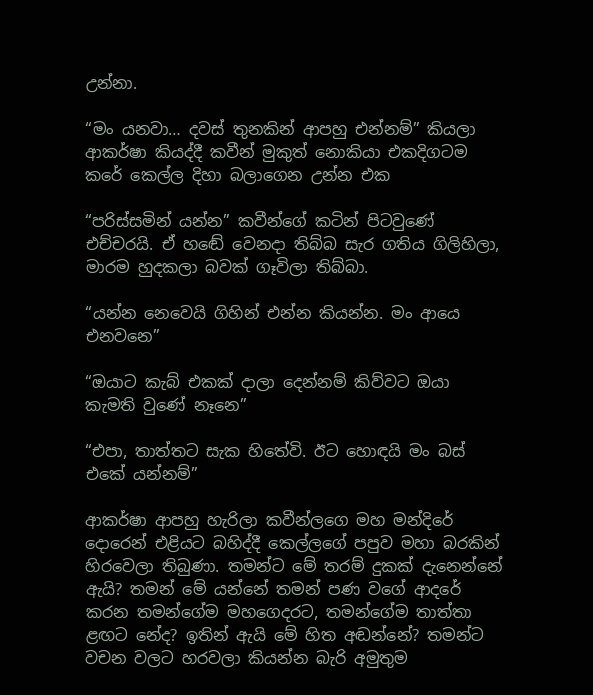උන්නා.

“මං යනවා… දවස් තුනකින් ආපහු එන්නම්” කියලා ආකර්ෂා කියද්දී කවීන් මුකුත් නොකියා එකදිගටම කරේ කෙල්ල දිහා බලාගෙන උන්න එක

“පරිස්සමින් යන්න” කවීන්ගේ කටින් පිටවුණේ එච්චරයි. ඒ හඬේ වෙනදා තිබ්බ සැර ගතිය ගිලිහිලා, මාරම හුදකලා බවක් ගෑවිලා තිබ්බා.

“යන්න නෙවෙයි ගිහින් එන්න කියන්න. මං ආයෙ එනවනෙ”

“ඔයාට කැබ් එකක් දාලා දෙන්නම් කිව්වට ඔයා කැමති වුණේ නෑනෙ”

“එපා, තාත්තට සැක හිතේවි. ඊට හොඳයි මං බස් එකේ යන්නම්”

ආකර්ෂා ආපහු හැරිලා කවීන්ලගෙ මහ මන්දිරේ දොරෙන් එළියට බහිද්දී කෙල්ලගේ පපුව මහා බරකින් හිරවෙලා තිබුණා. තමන්ට මේ තරම් දුකක් දැනෙන්නේ ඇයි? තමන් මේ යන්නේ තමන් පණ වගේ ආදරේ කරන තමන්ගේම මහගෙදරට, තමන්ගේම තාත්තා ළඟට නේද? ඉතින් ඇයි මේ හිත අඬන්නේ? තමන්ට වචන වලට හරවලා කියන්න බැරි අමුතුම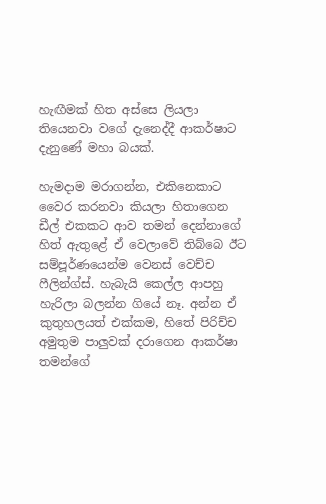හැඟීමක් හිත අස්සෙ ලියලා තියෙනවා වගේ දැනෙද්දී ආකර්ෂාට දැනුණේ මහා බයක්.

හැමදාම මරාගන්න, එකිනෙකාට වෛර කරනවා කියලා හිතාගෙන ඩීල් එකකට ආව තමන් දෙන්නාගේ හිත් ඇතුළේ ඒ වෙලාවේ තිබ්බෙ ඊට සම්පූර්ණයෙන්ම වෙනස් වෙච්ච ෆීලින්ග්ස්. හැබැයි කෙල්ල ආපහු හැරිලා බලන්න ගියේ නෑ. අන්න ඒ කුතුහලයත් එක්කම, හිතේ පිරිච්ච අමුතුම පාලුවක් දරාගෙන ආකර්ෂා තමන්ගේ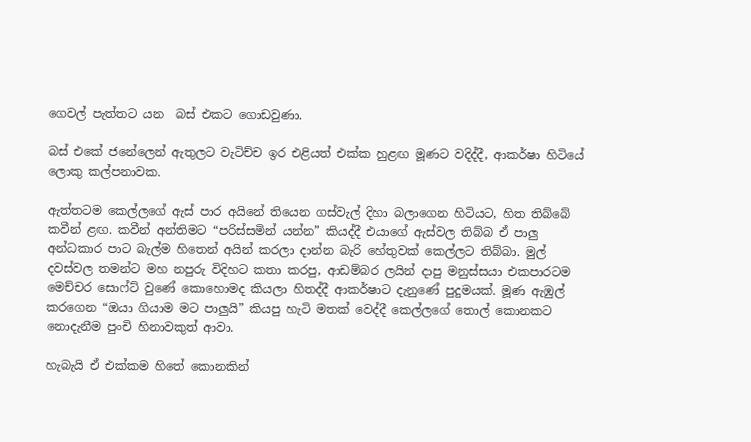ගෙවල් පැත්තට යන  බස් එකට ගොඩවුණා.

බස් එකේ ජනේලෙන් ඇතුලට වැටිච්ච ඉර එළියත් එක්ක හුළඟ මූණට වදිද්දී, ආකර්ෂා හිටියේ ලොකු කල්පනාවක.

ඇත්තටම කෙල්ලගේ ඇස් පාර අයිනේ තියෙන ගස්වැල් දිහා බලාගෙන හිටියට, හිත තිබ්බේ කවීන් ළඟ. කවීන් අන්තිමට “පරිස්සමින් යන්න” කියද්දී එයාගේ ඇස්වල තිබ්බ ඒ පාලු අන්ධකාර පාට බැල්ම හිතෙන් අයින් කරලා දාන්න බැරි හේතුවක් කෙල්ලට තිබ්බා. මුල් දවස්වල තමන්ට මහ නපුරු විදිහට කතා කරපු, ආඩම්බර ලයින් දාපු මනුස්සයා එකපාරටම මෙච්චර සොෆ්ට් වුණේ කොහොමද කියලා හිතද්දී ආකර්ෂාට දැනුණේ පුදුමයක්. මූණ ඇඹුල් කරගෙන “ඔයා ගියාම මට පාලුයි” කියපු හැටි මතක් වෙද්දී කෙල්ලගේ තොල් කොනකට නොදැනීම පුංචි හිනාවකුත් ආවා.

හැබැයි ඒ එක්කම හිතේ කොනකින්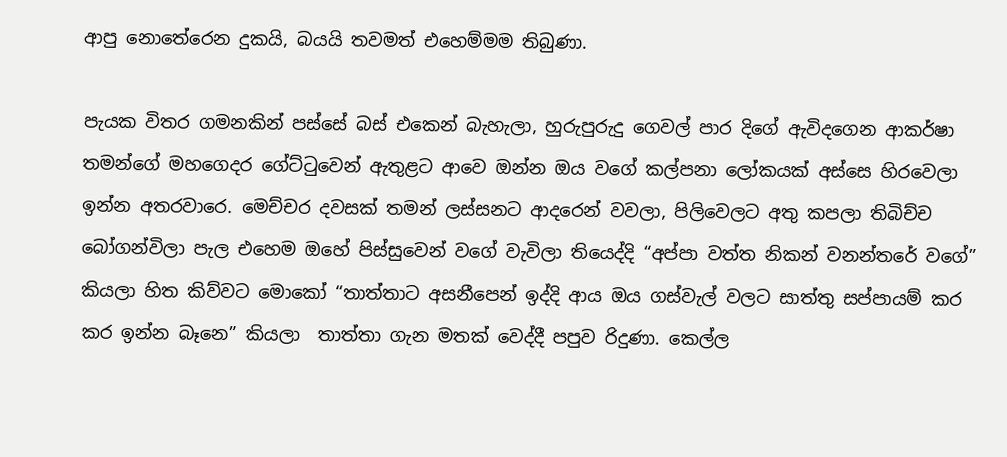ආපු නොතේරෙන දුකයි, බයයි තවමත් එහෙම්මම තිබුණා.

පැයක විතර ගමනකින් පස්සේ බස් එකෙන් බැහැලා, හුරුපුරුදු ගෙවල් පාර දිගේ ඇවිදගෙන ආකර්ෂා තමන්ගේ මහගෙදර ගේට්ටුවෙන් ඇතුළට ආවෙ ඔන්න ඔය වගේ කල්පනා ලෝකයක් අස්සෙ හිරවෙලා ඉන්න අතරවාරෙ. මෙච්චර දවසක් තමන් ලස්සනට ආදරෙන් වවලා, පිලිවෙලට අතු කපලා තිබිච්ච බෝගන්විලා පැල එහෙම ඔහේ පිස්සුවෙන් වගේ වැවිලා තියෙද්දි “අප්පා වත්ත නිකන් වනන්තරේ වගේ” කියලා හිත කිව්වට මොකෝ “තාත්තාට අසනීපෙන් ඉද්දි ආය ඔය ගස්වැල් වලට සාත්තු සප්පායම් කර කර ඉන්න බෑනෙ” කියලා  තාත්තා ගැන මතක් වෙද්දී පපුව රිදුණා. කෙල්ල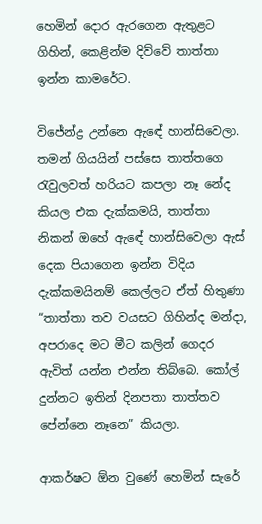හෙමින් දොර ඇරගෙන ඇතුළට ගිහින්, කෙළින්ම දිව්වේ තාත්තා ඉන්න කාමරේට.

විජේන්ද්‍ර උන්නෙ ඇඳේ හාන්සිවෙලා. තමන් ගියයින් පස්සෙ තාත්තගෙ රැවුලවත් හරියට කපලා නෑ නේද කියල එක දැක්කමයි, තාත්තා නිකන් ඔහේ ඇඳේ හාන්සිවෙලා ඇස් දෙක පියාගෙන ඉන්න විදිය දැක්කමයිනම් කෙල්ලට ඒත් හිතුණා “තාත්තා තව වයසට ගිහින්ද මන්දා, අපරාදෙ මට මීට කලින් ගෙදර ඇවිත් යන්න එන්න තිබ්බෙ. කෝල් දුන්නට ඉතින් දිනපතා තාත්තව පේන්නෙ නෑනෙ” කියලා.

ආකර්ෂට ඕන වුණේ හෙමින් සැරේ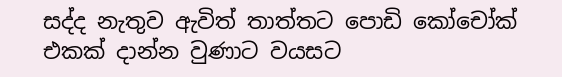සද්ද නැතුව ඇවිත් තාත්තට පොඩි කෝචෝක් එකක් දාන්න වුණාට වයසට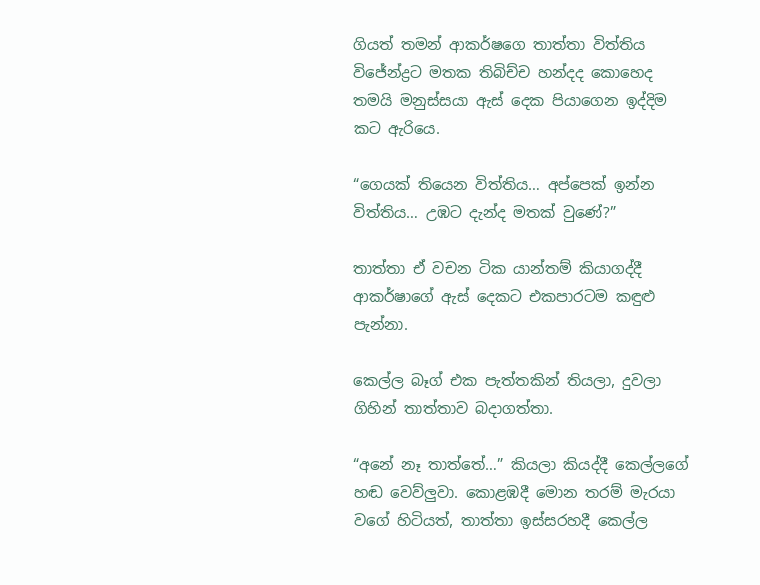ගියත් තමන් ආකර්ෂගෙ තාත්තා විත්තිය විජේන්ද්‍රට මතක තිබිච්ච හන්දද කොහෙද තමයි මනුස්සයා ඇස් දෙක පියාගෙන ඉද්දිම කට ඇරියෙ.

“ගෙයක් තියෙන විත්තිය… අප්පෙක් ඉන්න විත්තිය… උඹට දැන්ද මතක් වුණේ?”

තාත්තා ඒ වචන ටික යාන්තම් කියාගද්දී ආකර්ෂාගේ ඇස් දෙකට එකපාරටම කඳුළු පැන්නා.

කෙල්ල බෑග් එක පැත්තකින් තියලා, දුවලා ගිහින් තාත්තාව බදාගත්තා.

“අනේ නෑ තාත්තේ…” කියලා කියද්දී කෙල්ලගේ හඬ වෙව්ලුවා. කොළඹදී මොන තරම් මැරයා වගේ හිටියත්, තාත්තා ඉස්සරහදී කෙල්ල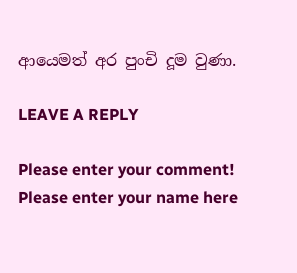ආයෙමත් අර පුංචි දූම වුණා.

LEAVE A REPLY

Please enter your comment!
Please enter your name here